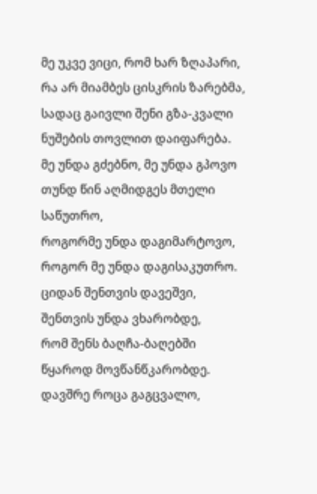მე უკვე ვიცი, რომ ხარ ზღაპარი,
რა არ მიამბეს ცისკრის ზარებმა,
სადაც გაივლი შენი გზა-კვალი
ნუშების თოვლით დაიფარება.
მე უნდა გძებნო, მე უნდა გპოვო
თუნდ წინ აღმიდგეს მთელი საწუთრო,
როგორმე უნდა დაგიმარტოვო,
როგორ მე უნდა დაგისაკუთრო.
ციდან შენთვის დავეშვი,
შენთვის უნდა ვხარობდე,
რომ შენს ბაღჩა-ბაღებში
წყაროდ მოვწანწკარობდე.
დავშრე როცა გაგცვალო,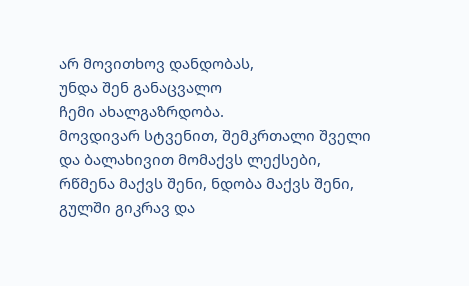არ მოვითხოვ დანდობას,
უნდა შენ განაცვალო
ჩემი ახალგაზრდობა.
მოვდივარ სტვენით, შემკრთალი შველი
და ბალახივით მომაქვს ლექსები,
რწმენა მაქვს შენი, ნდობა მაქვს შენი,
გულში გიკრავ და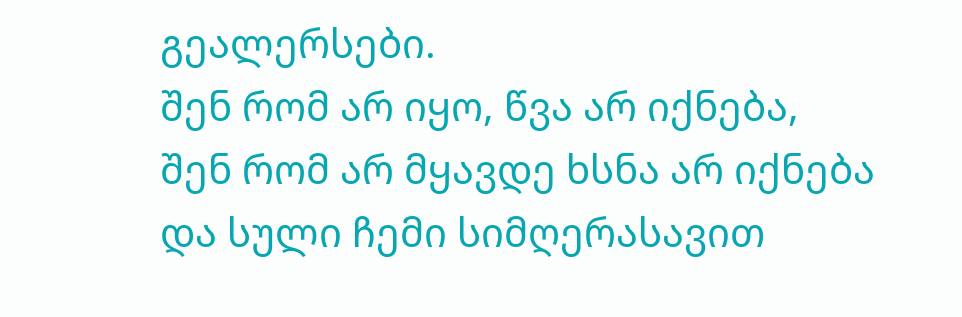გეალერსები.
შენ რომ არ იყო, წვა არ იქნება,
შენ რომ არ მყავდე ხსნა არ იქნება
და სული ჩემი სიმღერასავით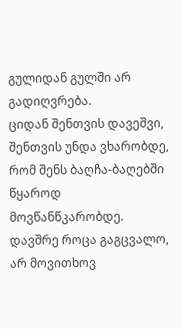გულიდან გულში არ გადიღვრება.
ციდან შენთვის დავეშვი,
შენთვის უნდა ვხარობდე,
რომ შენს ბაღჩა-ბაღებში
წყაროდ მოვწანწკარობდე.
დავშრე როცა გაგცვალო,
არ მოვითხოვ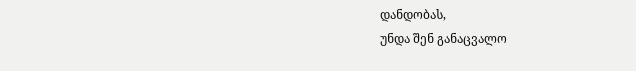დანდობას,
უნდა შენ განაცვალო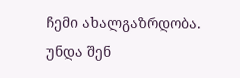ჩემი ახალგაზრდობა.
უნდა შენ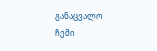განაცვალო
ჩემი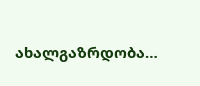ახალგაზრდობა…